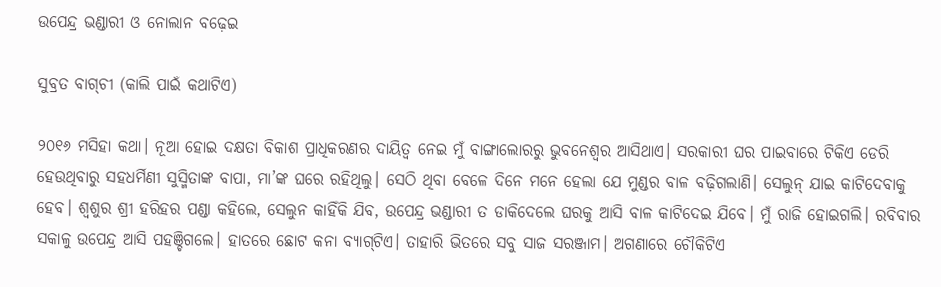ଉପେନ୍ଦ୍ର ଭଣ୍ଡାରୀ ଓ ନୋଲାନ ବଢ଼େଇ

ସୁବ୍ରତ ବାଗ୍‌ଚୀ (କାଲି ପାଇଁ କଥାଟିଏ)

୨୦୧୬ ମସିହା କଥା। ନୂଆ ହୋଇ ଦକ୍ଷତା ବିକାଶ ପ୍ରାଧିକରଣର ଦାୟିତ୍ବ ନେଇ ମୁଁ ବାଙ୍ଗାଲୋରରୁ ଭୁବନେଶ୍ବର ଆସିଥାଏ। ସରକାରୀ ଘର ପାଇବାରେ ଟିକିଏ ଡେରି ହେଉଥିବାରୁ ସହଧର୍ମିଣୀ ସୁସ୍ମିତାଙ୍କ ବାପା, ମା’ଙ୍କ ଘରେ ରହିଥିଲୁ। ସେଠି ଥିବା ବେଳେ ଦିନେ ମନେ ହେଲା ଯେ ମୁଣ୍ଡର ବାଳ ବଢ଼ିଗଲାଣି। ସେଲୁନ୍‌ ଯାଇ କାଟିଦେବାକୁ ହେବ। ଶ୍ବଶୁର ଶ୍ରୀ ହରିହର ପଣ୍ଡା କହିଲେ, ସେଲୁନ କାହିଁକି ଯିବ, ଉପେନ୍ଦ୍ର ଭଣ୍ଡାରୀ ତ ଡାକିଦେଲେ ଘରକୁ ଆସି ବାଳ କାଟିଦେଇ ଯିବେ। ମୁଁ ରାଜି ହୋଇଗଲି। ରବିବାର ସକାଳୁ ଉପେନ୍ଦ୍ର ଆସି ପହଞ୍ଚିଗଲେ। ହାତରେ ଛୋଟ କନା ବ୍ୟାଗ୍‌ଟିଏ। ତାହାରି ଭିତରେ ସବୁ ସାଜ ସରଞ୍ଜାମ। ଅଗଣାରେ ଚୌକିଟିଏ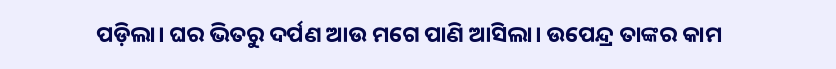ପଡ଼ିଲା। ଘର ଭିତରୁ ଦର୍ପଣ ଆଉ ମଗେ ପାଣି ଆସିଲା। ଉପେନ୍ଦ୍ର ତାଙ୍କର କାମ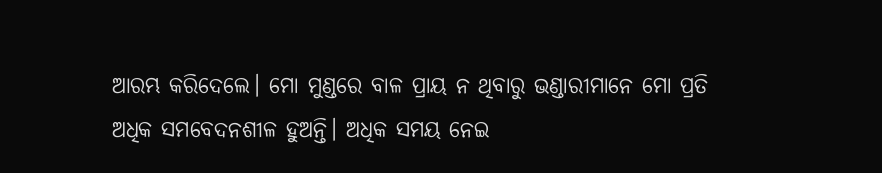ଆରମ୍ଭ କରିଦେଲେ। ମୋ ମୁଣ୍ଡରେ ବାଳ ପ୍ରାୟ ନ ଥିବାରୁ ଭଣ୍ଡାରୀମାନେ ମୋ ପ୍ରତି ଅଧିକ ସମବେଦନଶୀଳ ହୁଅନ୍ତି। ଅଧିକ ସମୟ ନେଇ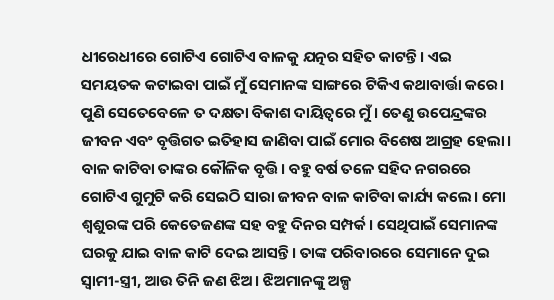ଧୀରେଧୀରେ ଗୋଟିଏ ଗୋଟିଏ ବାଳକୁ ଯତ୍ନର ସହିତ କାଟନ୍ତି। ଏଇ ସମୟତକ କଟାଇବା ପାଇଁ ମୁଁ ସେମାନଙ୍କ ସାଙ୍ଗରେ ଟିକିଏ କଥାବାର୍ତ୍ତା କରେ। ପୁଣି ସେତେବେଳେ ତ ଦକ୍ଷତା ବିକାଶ ଦାୟିତ୍ବରେ ମୁଁ। ତେଣୁ ଉପେନ୍ଦ୍ରଙ୍କର ଜୀବନ ଏବଂ ବୃତ୍ତିଗତ ଇତିହାସ ଜାଣିବା ପାଇଁ ମୋର ବିଶେଷ ଆଗ୍ରହ ହେଲା। ବାଳ କାଟିବା ତାଙ୍କର କୌଳିକ ବୃତ୍ତି। ବହୁ ବର୍ଷ ତଳେ ସହିଦ ନଗରରେ ଗୋଟିଏ ଗୁମୁଟି କରି ସେଇଠି ସାରା ଜୀବନ ବାଳ କାଟିବା କାର୍ଯ୍ୟ କଲେ। ମୋ ଶ୍ବଶୁରଙ୍କ ପରି କେତେଜଣଙ୍କ ସହ ବହୁ ଦିନର ସମ୍ପର୍କ। ସେଥିପାଇଁ ସେମାନଙ୍କ ଘରକୁ ଯାଇ ବାଳ କାଟି ଦେଇ ଆସନ୍ତି। ତାଙ୍କ ପରିବାରରେ ସେମାନେ ଦୁଇ ସ୍ବାମୀ-ସ୍ତ୍ରୀ, ଆଉ ତିନି ଜଣ ଝିଅ। ଝିଅମାନଙ୍କୁ ଅଳ୍ପ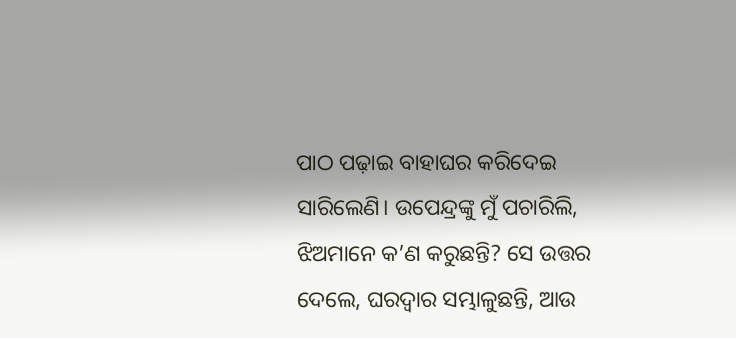ପାଠ ପଢ଼ାଇ ବାହାଘର କରିଦେଇ ସାରିଲେଣି। ଉପେନ୍ଦ୍ରଙ୍କୁ ମୁଁ ପଚାରିଲି, ଝିଅମାନେ କ’ଣ କରୁଛନ୍ତି? ସେ ଉତ୍ତର ଦେଲେ, ଘରଦ୍ବାର ସମ୍ଭାଳୁଛନ୍ତି, ଆଉ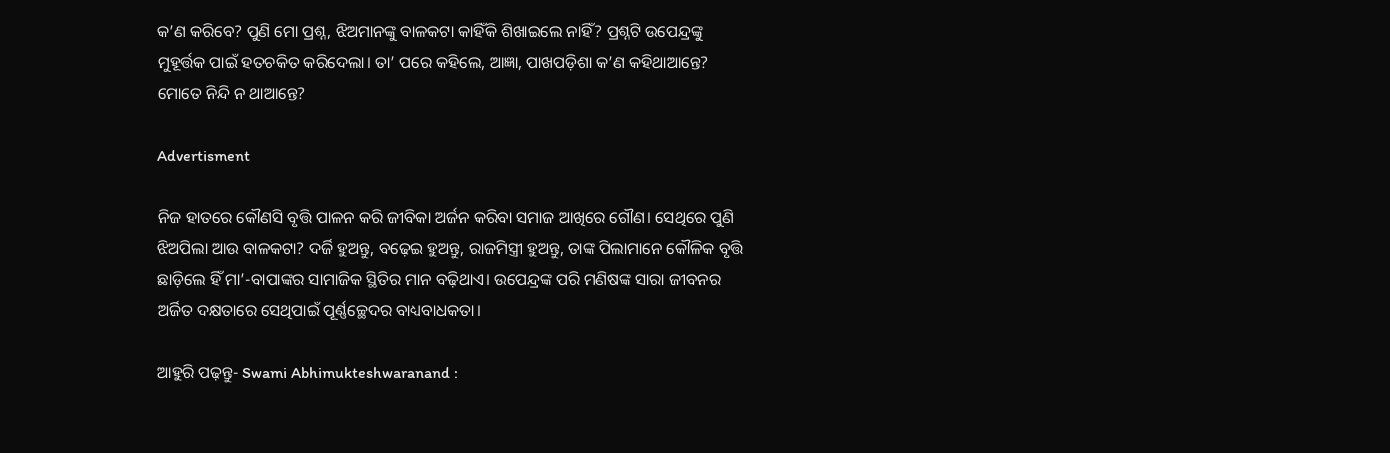କ’ଣ କରିବେ? ପୁଣି ମୋ ପ୍ରଶ୍ନ, ଝିଅମାନଙ୍କୁ ବାଳକଟା କାହିଁକି ଶିଖାଇଲେ ନାହିଁ? ପ୍ରଶ୍ନଟି ଉପେନ୍ଦ୍ରଙ୍କୁ ମୁହୂର୍ତ୍ତକ ପାଇଁ ହତଚକିତ କରିଦେଲା। ତା’ ପରେ କହିଲେ, ଆଜ୍ଞା, ପାଖପଡ଼ିଶା କ’ଣ କହିଥାଆନ୍ତେ? ମୋତେ ନିନ୍ଦି ନ ଥାଆନ୍ତେ?

Advertisment

ନିଜ ହାତରେ କୌଣସି ବୃତ୍ତି ପାଳନ କରି ଜୀବିକା ଅର୍ଜନ କରିବା ସମାଜ ଆଖିରେ ଗୌଣ। ସେଥିରେ ପୁଣି ଝିଅପିଲା ଆଉ ବାଳକଟା? ଦର୍ଜି ହୁଅନ୍ତୁ, ବଢ଼େଇ ହୁଅନ୍ତୁ, ରାଜମିସ୍ତ୍ରୀ ହୁଅନ୍ତୁ, ତାଙ୍କ ପିଲାମାନେ କୌଳିକ ବୃତ୍ତି ଛାଡ଼ିଲେ ହିଁ ମା’-ବାପାଙ୍କର ସାମାଜିକ ସ୍ଥିତିର ମାନ ବଢ଼ିଥାଏ। ଉପେନ୍ଦ୍ରଙ୍କ ପରି ମଣିଷଙ୍କ ସାରା ଜୀବନର ଅର୍ଜିତ ଦକ୍ଷତାରେ ସେଥିପାଇଁ ପୂର୍ଣ୍ଣଚ୍ଛେଦର ବାଧ୍ୟବାଧକତା।

ଆହୁରି ପଢ଼ନ୍ତୁ- Swami Abhimukteshwaranand :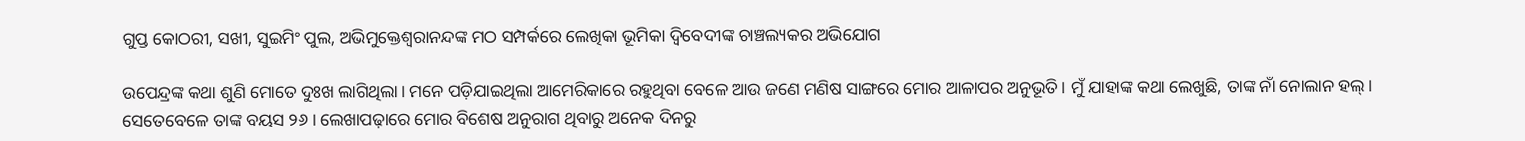ଗୁପ୍ତ କୋଠରୀ, ସଖୀ, ସୁଇମିଂ ପୁଲ, ଅଭିମୁକ୍ତେଶ୍ୱରାନନ୍ଦଙ୍କ ମଠ ସମ୍ପର୍କରେ ଲେଖିକା ଭୂମିକା ଦ୍ୱିବେଦୀଙ୍କ ଚାଞ୍ଚଲ୍ୟକର ଅଭିଯୋଗ

ଉପେନ୍ଦ୍ରଙ୍କ କଥା ଶୁଣି ମୋତେ ଦୁଃଖ ଲାଗିଥିଲା। ମନେ ପଡ଼ିଯାଇଥିଲା ଆମେରିକାରେ ରହୁଥିବା ବେଳେ ଆଉ ଜଣେ ମଣିଷ ସାଙ୍ଗରେ ମୋର ଆଳାପର ଅନୁଭୂତି। ମୁଁ ଯାହାଙ୍କ କଥା ଲେଖୁଛି, ତାଙ୍କ ନାଁ ନୋଲାନ ହଲ୍‌। ସେତେବେଳେ ତାଙ୍କ ବୟସ ୨୬। ଲେଖାପଢ଼ାରେ ମୋର ବିଶେଷ ଅନୁରାଗ ଥିବାରୁ ଅନେକ ଦିନରୁ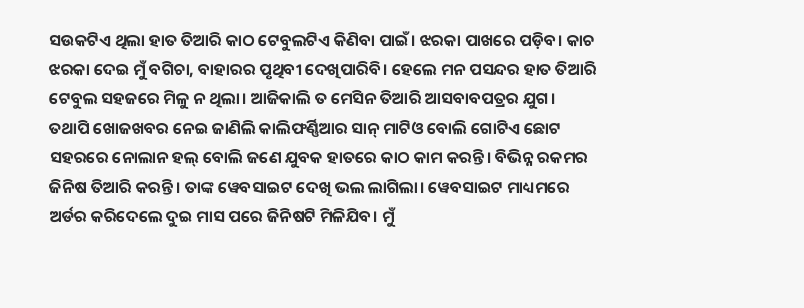ସଉକଟିଏ ଥିଲା ହାତ ତିଆରି କାଠ ଟେବୁଲଟିଏ କିଣିବା ପାଇଁ। ଝରକା ପାଖରେ ପଡ଼ିବ। କାଚ ଝରକା ଦେଇ ମୁଁ ବଗିଚା, ବାହାରର ପୃଥିବୀ ଦେଖିପାରିବି। ହେଲେ ମନ ପସନ୍ଦର ହାତ ତିଆରି ଟେବୁଲ ସହଜରେ ମିଳୁ ନ ଥିଲା। ଆଜିକାଲି ତ ମେସିନ ତିଆରି ଆସବାବପତ୍ରର ଯୁଗ। ତଥାପି ଖୋଜଖବର ନେଇ ଜାଣିଲି କାଲିଫର୍ଣ୍ଣିଆର ସାନ୍‌ ମାଟିଓ ବୋଲି ଗୋଟିଏ ଛୋଟ ସହରରେ ନୋଲାନ ହଲ୍‌ ବୋଲି ଜଣେ ଯୁବକ ହାତରେ କାଠ କାମ କରନ୍ତି। ବିଭିନ୍ନ ରକମର ଜିନିଷ ତିଆରି କରନ୍ତି। ତାଙ୍କ ୱେବସାଇଟ ଦେଖି ଭଲ ଲାଗିଲା। ୱେବସାଇଟ ମାଧ୍ୟମରେ ଅର୍ଡର କରିଦେଲେ ଦୁଇ ମାସ ପରେ ଜିନିଷଟି ମିଳିଯିବ। ମୁଁ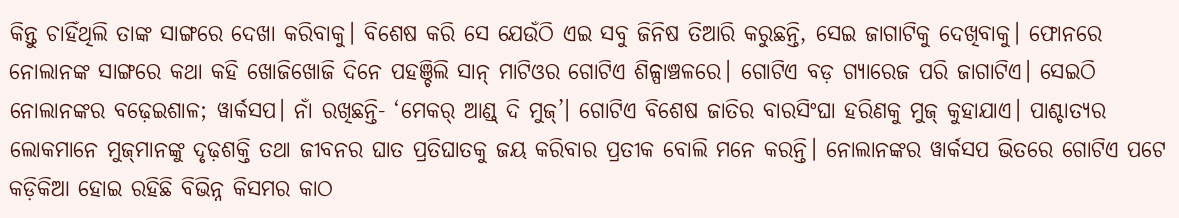କିନ୍ତୁ ଚାହିଁଥିଲି ତାଙ୍କ ସାଙ୍ଗରେ ଦେଖା କରିବାକୁ। ବିଶେଷ କରି ସେ ଯେଉଁଠି ଏଇ ସବୁ ଜିନିଷ ତିଆରି କରୁଛନ୍ତି, ସେଇ ଜାଗାଟିକୁ ଦେଖିବାକୁ। ଫୋନରେ ନୋଲାନଙ୍କ ସାଙ୍ଗରେ କଥା କହି ଖୋଜିଖୋଜି ଦିନେ ପହଞ୍ଚିଲି ସାନ୍‌ ମାଟିଓର ଗୋଟିଏ ଶିଳ୍ପାଞ୍ଚଳରେ। ଗୋଟିଏ ବଡ଼ ଗ୍ୟାରେଜ ପରି ଜାଗାଟିଏ। ସେଇଠି ନୋଲାନଙ୍କର ବଢ଼େଇଶାଳ; ୱାର୍କସପ। ନାଁ ରଖିଛନ୍ତି- ‘ମେକର୍‌ ଆଣ୍ଡ୍‌ ଦି ମୁଜ୍‌’। ଗୋଟିଏ ବିଶେଷ ଜାତିର ବାରସିଂଘା ହରିଣକୁ ମୁଜ୍‌ କୁହାଯାଏ। ପାଶ୍ଚାତ୍ୟର ଲୋକମାନେ ମୁଜ୍‌ମାନଙ୍କୁ ଦୃଢ଼ଶକ୍ତି ତଥା ଜୀବନର ଘାତ ପ୍ରତିଘାତକୁ ଜୟ କରିବାର ପ୍ରତୀକ ବୋଲି ମନେ କରନ୍ତି। ନୋଲାନଙ୍କର ୱାର୍କସପ ଭିତରେ ଗୋଟିଏ ପଟେ କଡ଼ିକିଆ ହୋଇ ରହିଛି ବିଭିନ୍ନ କିସମର କାଠ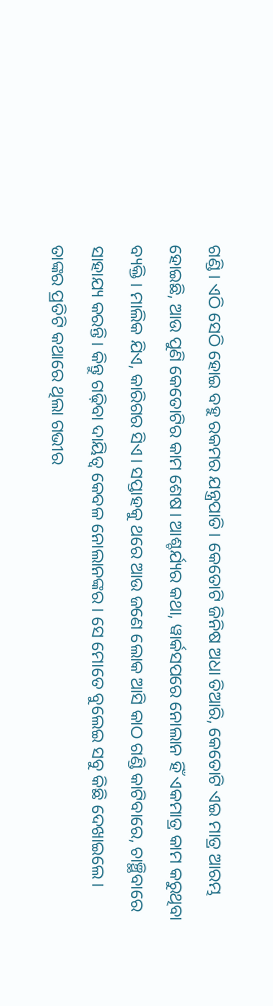ଗଣ୍ଡି। ଏଠି ସେଠି ହୋଇ ବହୁ ରକମର ଯନ୍ତ୍ରପାତି। କେତୋଟି ଜିନିଷ ଅଧା ତିଆରି, କେତୋଟି ଏଇ ମାତ୍ର ଆରମ୍ଭ ହୋଇଛି, ଆଉ ପୁଣି କେତୋଟିର କାମ ଶେଷ। ଆଶ୍ଚର୍ଯ୍ୟର କଥା, ୱାର୍କସପରେ ନୋଲାନ ହିଁ ଏକମାତ୍ର କାମ କରୁଥିବା ବ୍ୟକ୍ତି। ମାଲିକ ଯିଏ, କାରିଗର ସିଏ। ସପ୍ତାହକୁ ଥରେ ଆଉ ଜଣେ ଲୋକ ଆସି କାଠ ଗଣ୍ଡି କାଟିବାରେ, ଚାଞ୍ଛିବାରେ ସାହାଯ୍ୟ କରନ୍ତି। କିନ୍ତୁ ଗଢ଼ିବା ଦାୟିତ୍ବ କେବଳ ନୋଲାନଙ୍କର। ସେ ମୋତେ ବୁଲେଇ ସବୁ କିଛି ଦେଖାଇଲେ। ତାଙ୍କର ପ୍ରତିଟି କଥାରେ ଥିଲା ଗଭୀର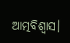ଆତ୍ମବିଶ୍ବାସ।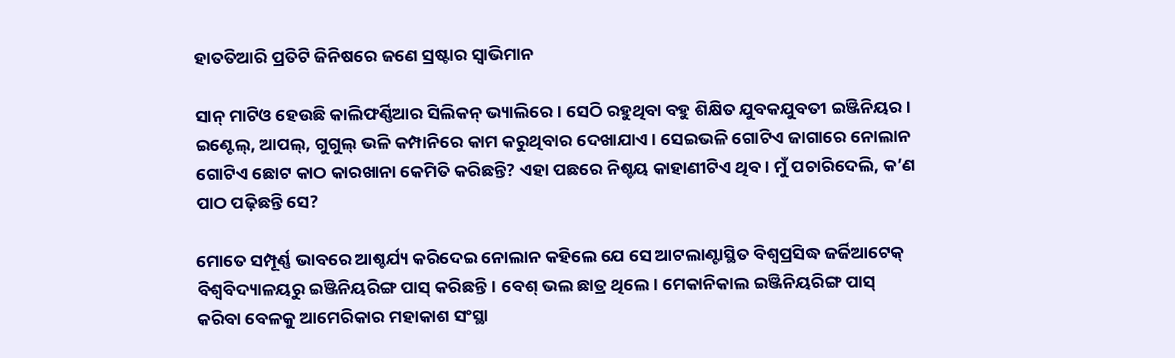ହାତତିଆରି ପ୍ରତିଟି ଜିନିଷରେ ଜଣେ ସ୍ରଷ୍ଟାର ସ୍ବାଭିମାନ

ସାନ୍‌ ମାଟିଓ ହେଉଛି କାଲିଫର୍ଣ୍ଣିଆର ସିଲିକନ୍‌ ଭ୍ୟାଲିରେ। ସେଠି ରହୁଥିବା ବହୁ ଶିକ୍ଷିତ ଯୁବକଯୁବତୀ ଇଞ୍ଜିନିୟର। ଇଣ୍ଟେଲ୍‌, ଆପଲ୍‌, ଗୁଗୁଲ୍‌ ଭଳି କମ୍ପାନିରେ କାମ କରୁଥିବାର ଦେଖାଯାଏ। ସେଇଭଳି ଗୋଟିଏ ଜାଗାରେ ନୋଲାନ ଗୋଟିଏ ଛୋଟ କାଠ କାରଖାନା କେମିତି କରିଛନ୍ତି? ଏହା ପଛରେ ନିଶ୍ଚୟ କାହାଣୀଟିଏ ଥିବ। ମୁଁ ପଚାରିଦେଲି, କ’ଣ ପାଠ ପଢ଼ିଛନ୍ତି ସେ?

ମୋତେ ସମ୍ପୂର୍ଣ୍ଣ ଭାବରେ ଆଶ୍ଚର୍ଯ୍ୟ କରିଦେଇ ନୋଲାନ କହିଲେ ଯେ ସେ ଆଟଲାଣ୍ଟାସ୍ଥିତ ବିଶ୍ବପ୍ରସିଦ୍ଧ ଜର୍ଜିଆଟେକ୍‌ ବିଶ୍ବବିଦ୍ୟାଳୟରୁ ଇଞ୍ଜିନିୟରିଙ୍ଗ ପାସ୍‌ କରିଛନ୍ତି। ବେଶ୍‌ ଭଲ ଛାତ୍ର ଥିଲେ। ମେକାନିକାଲ ଇଞ୍ଜିନିୟରିଙ୍ଗ ପାସ୍‌ କରିବା ବେଳକୁ ଆମେରିକାର ମହାକାଶ ସଂସ୍ଥା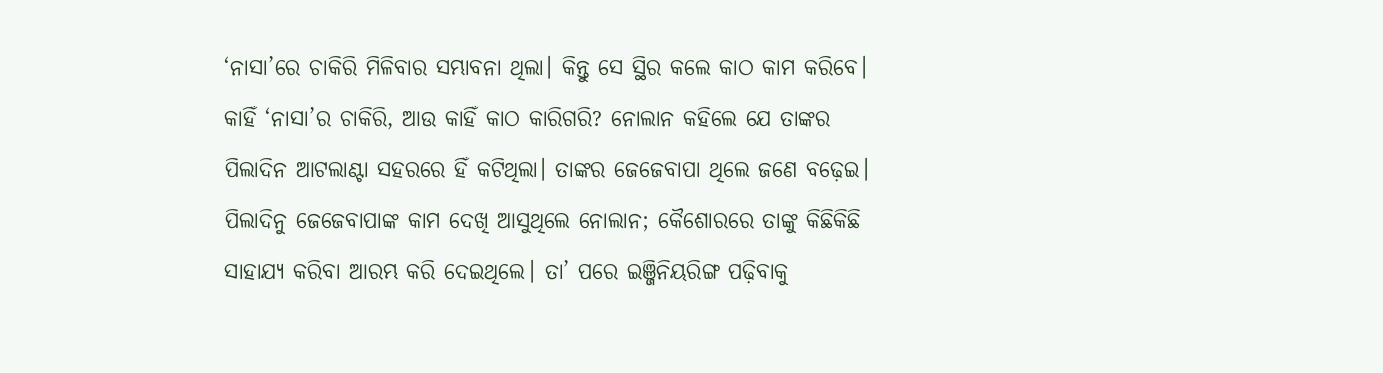‘ନାସା’ରେ ଚାକିରି ମିଳିବାର ସମ୍ଭାବନା ଥିଲା। କିନ୍ତୁ ସେ ସ୍ଥିର କଲେ କାଠ କାମ କରିବେ। କାହିଁ ‘ନାସା’ର ଚାକିରି, ଆଉ କାହିଁ କାଠ କାରିଗରି? ନୋଲାନ କହିଲେ ଯେ ତାଙ୍କର ପିଲାଦିନ ଆଟଲାଣ୍ଟା ସହରରେ ହିଁ କଟିଥିଲା। ତାଙ୍କର ଜେଜେବାପା ଥିଲେ ଜଣେ ବଢ଼େଇ। ପିଲାଦିନୁ ଜେଜେବାପାଙ୍କ କାମ ଦେଖି ଆସୁଥିଲେ ନୋଲାନ; କୈଶୋରରେ ତାଙ୍କୁ କିଛିକିଛି ସାହାଯ୍ୟ କରିବା ଆରମ୍ଭ କରି ଦେଇଥିଲେ। ତା’ ପରେ ଇଞ୍ଜିନିୟରିଙ୍ଗ ପଢ଼ିବାକୁ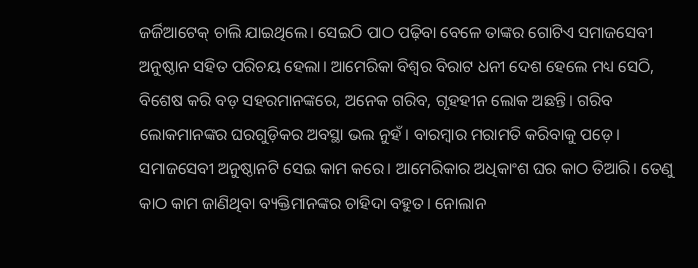ଜର୍ଜିଆଟେକ୍‌ ଚାଲି ଯାଇଥିଲେ। ସେଇଠି ପାଠ ପଢ଼ିବା ବେଳେ ତାଙ୍କର ଗୋଟିଏ ସମାଜସେବୀ ଅନୁଷ୍ଠାନ ସହିତ ପରିଚୟ ହେଲା। ଆମେରିକା ବିଶ୍ବର ବିରାଟ ଧନୀ ଦେଶ ହେଲେ ମଧ୍ୟ ସେଠି, ବିଶେଷ କରି ବଡ଼ ସହରମାନଙ୍କରେ, ଅନେକ ଗରିବ, ଗୃହହୀନ ଲୋକ ଅଛନ୍ତି। ଗରିବ ଲୋକମାନଙ୍କର ଘରଗୁଡ଼ିକର ଅବସ୍ଥା ଭଲ ନୁହଁ। ବାରମ୍ବାର ମରାମତି କରିବାକୁ ପଡ଼େ। ସମାଜସେବୀ ଅନୁଷ୍ଠାନଟି ସେଇ କାମ କରେ। ଆମେରିକାର ଅଧିକାଂଶ ଘର କାଠ ତିଆରି। ତେଣୁ କାଠ କାମ ଜାଣିଥିବା ବ୍ୟକ୍ତିମାନଙ୍କର ଚାହିଦା ବହୁତ। ନୋଲାନ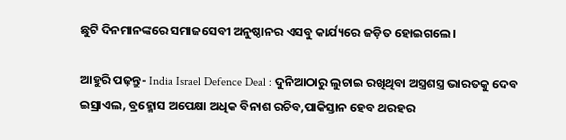ଛୁଟି ଦିନମାନଙ୍କରେ ସମାଜସେବୀ ଅନୁଷ୍ଠାନର ଏସବୁ କାର୍ଯ୍ୟରେ ଜଡ଼ିତ ହୋଇଗଲେ।

ଆହୁରି ପଢ଼ନ୍ତୁ- India Israel Defence Deal : ଦୁନିଆଠାରୁ ଲୁଚାଇ ରଖିଥିବା ଅସ୍ତ୍ରଶସ୍ତ୍ର ଭାରତକୁ ଦେବ ଇସ୍ରାଏଲ, ବ୍ରହ୍ମୋସ ଅପେକ୍ଷା ଅଧିକ ବିନାଶ ରଚିବ,ପାକିସ୍ତାନ ହେବ ଥରହର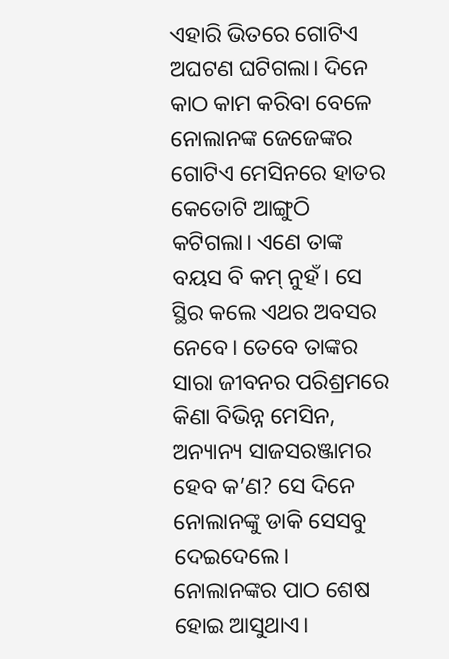ଏହାରି ଭିତରେ ଗୋଟିଏ ଅଘଟଣ ଘଟିଗଲା। ଦିନେ କାଠ କାମ କରିବା ବେଳେ ନୋଲାନଙ୍କ ଜେଜେଙ୍କର ଗୋଟିଏ ମେସିନରେ ହାତର କେତୋଟି ଆଙ୍ଗୁଠି କଟିଗଲା। ଏଣେ ତାଙ୍କ ବୟସ ବି କମ୍‌ ନୁହଁ। ସେ ସ୍ଥିର କଲେ ଏଥର ଅବସର ନେବେ। ତେବେ ତାଙ୍କର ସାରା ଜୀବନର ପରିଶ୍ରମରେ କିଣା ବିଭିନ୍ନ ମେସିନ, ଅନ୍ୟାନ୍ୟ ସାଜସରଞ୍ଜାମର ହେବ କ’ଣ? ସେ ଦିନେ ନୋଲାନଙ୍କୁ ଡାକି ସେସବୁ ଦେଇଦେଲେ। ନୋଲାନଙ୍କର ପାଠ ଶେଷ ହୋଇ ଆସୁଥାଏ।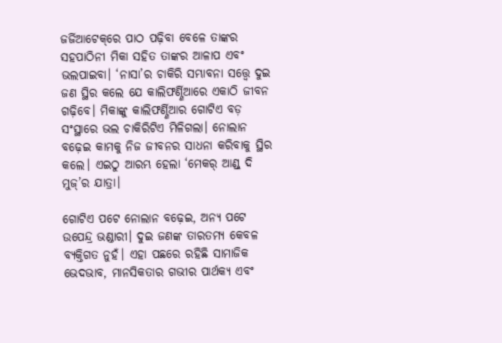ଜର୍ଜିଆଟେକ୍‌ରେ ପାଠ ପଢ଼ିବା ବେଳେ ତାଙ୍କର ସହପାଠିନୀ ମିକା ସହିତ ତାଙ୍କର ଆଳାପ ଏବଂ ଭଲପାଇବା। ‘ନାସା’ର ଚାକିରି ସମ୍ଭାବନା ସତ୍ତ୍ବେ ଦୁଇ ଜଣ ସ୍ଥିର କଲେ ଯେ କାଲିଫର୍ଣ୍ଣିଆରେ ଏକାଠି ଜୀବନ ଗଢ଼ିବେ। ମିକାଙ୍କୁ କାଲିଫର୍ଣ୍ଣିଆର ଗୋଟିଏ ବଡ଼ ସଂସ୍ଥାରେ ଭଲ ଚାକିରିଟିଏ ମିଳିଗଲା। ନୋଲାନ ବଢ଼େଇ କାମକୁ ନିଜ ଜୀବନର ସାଧନା କରିବାକୁ ସ୍ଥିର କଲେ। ଏଇଠୁ ଆରମ୍ଭ ହେଲା ‘ମେକର୍‌ ଆଣ୍ଡ୍‌ ଦି ମୁଜ୍‌’ର ଯାତ୍ରା।

ଗୋଟିଏ ପଟେ ନୋଲାନ ବଢ଼େଇ, ଅନ୍ୟ ପଟେ ଉପେନ୍ଦ୍ର ଭଣ୍ଡାରୀ। ଦୁଇ ଜଣଙ୍କ ତାରତମ୍ୟ କେବଳ ବ୍ୟକ୍ତିଗତ ନୁହଁ। ଏହା ପଛରେ ରହିଛି ସାମାଜିକ ଭେଦଭାବ, ମାନସିକତାର ଗଭୀର ପାର୍ଥକ୍ୟ ଏବଂ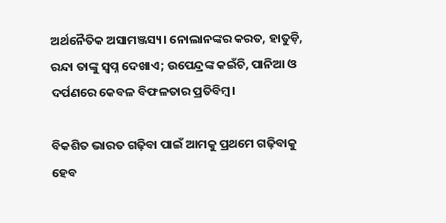ଅର୍ଥନୈତିକ ଅସାମଞ୍ଜସ୍ୟ। ନୋଲାନଙ୍କର କରତ, ହାତୁଡ଼ି, ରନ୍ଦା ତାଙ୍କୁ ସ୍ବପ୍ନ ଦେଖାଏ; ଉପେନ୍ଦ୍ରଙ୍କ କଇଁଚି, ପାନିଆ ଓ ଦର୍ପଣରେ କେବଳ ବିଫଳତାର ପ୍ରତିବିମ୍ବ।

ବିକଶିତ ଭାରତ ଗଢ଼ିବା ପାଇଁ ଆମକୁ ପ୍ରଥମେ ଗଢ଼ିବାକୁ ହେବ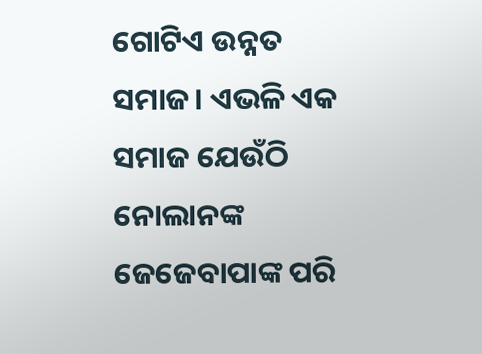ଗୋଟିଏ ଉନ୍ନତ ସମାଜ। ଏଭଳି ଏକ ସମାଜ ଯେଉଁଠି ନୋଲାନଙ୍କ ଜେଜେବାପାଙ୍କ ପରି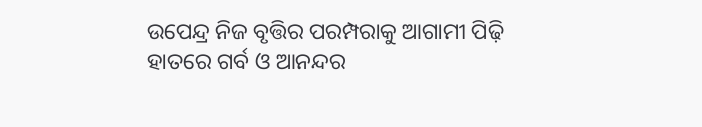ଉପେନ୍ଦ୍ର ନିଜ ବୃତ୍ତିର ପରମ୍ପରାକୁ ଆଗାମୀ ପିଢ଼ି ହାତରେ ଗର୍ବ ଓ ଆନନ୍ଦର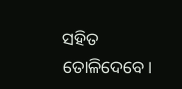ସହିତ ତୋଳିଦେବେ।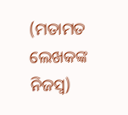(ମତାମତ ଲେଖକଙ୍କ ନିଜସ୍ବ)